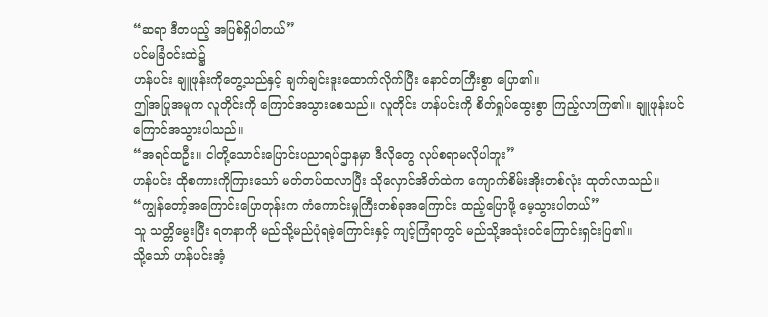“ဆရာ ဒီတပည့် အပြစ်ရှိပါတယ်”
ပင်မခြံဝင်းထဲ၌
ဟန်ပင်း ချူဖုန်းကိုတွေ့သည်နှင့် ချက်ချင်းဒူးထောက်လိုက်ပြီး နောင်တကြီးစွာ ပြော၏။
ဤအပြုအမူက လူတိုင်းကို ကြောင်အသွားစေသည်။ လူတိုင်း ဟန်ပင်းကို စိတ်ရှုပ်ထွေးစွာ ကြည့်လာကြ၏။ ချူဖုန်းပင် ကြောင်အသွားပါသည်။
“အရင်ထဦး။ ငါတို့သောင်းပြောင်းပညာရပ်ဌာနမှာ ဒီလိုတွေ လုပ်စရာမလိုပါဘူး”
ဟန်ပင်း ထိုစကားကိုကြားသော် မတ်တပ်ထလာပြီး သိုလှောင်အိတ်ထဲက ကျောက်စိမ်းအိုးတစ်လုံး ထုတ်လာသည်။
“ကျွန်တော့်အကြောင်းပြောတုန်းက ကံကောင်းမှုကြီးတစ်ခုအကြောင်း ထည့်ပြောဖို့ မေ့သွားပါတယ်”
သူ သတ္တိမွေးပြီး ရတနာကို မည်သို့မည်ပုံရခဲ့ကြောင်းနှင့် ကျင့်ကြံရာတွင် မည်သို့အသုံးဝင်ကြောင်းရှင်းပြ၏။
သို့သော် ဟန်ပင်းအံ့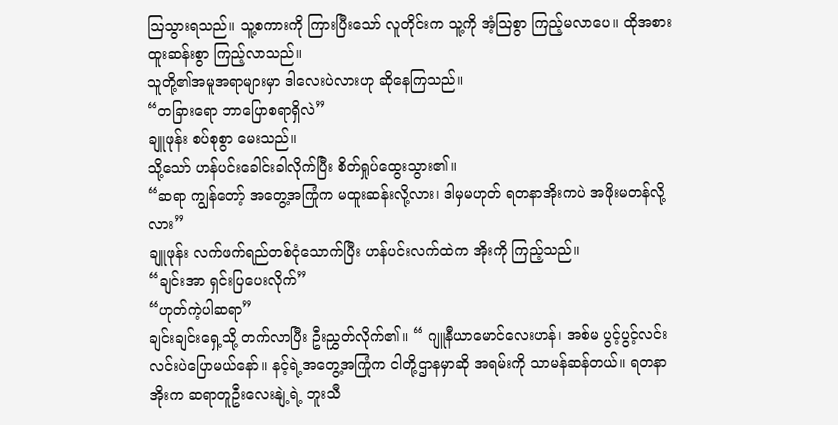ဩသွားရသည်။ သူ့စကားကို ကြားပြီးသော် လူတိုင်းက သူ့ကို အံ့ဩစွာ ကြည့်မလာပေ။ ထိုအစား ထူးဆန်းစွာ ကြည့်လာသည်။
သူတို့၏အမူအရာများမှာ ဒါလေးပဲလားဟု ဆိုနေကြသည်။
“တခြားရော ဘာပြောစရာရှိလဲ”
ချူဖုန်း စပ်စုစွာ မေးသည်။
သို့သော် ဟန်ပင်းခေါင်းခါလိုက်ပြီး စိတ်ရှုပ်ထွေးသွား၏။
“ဆရာ ကျွန်တော့် အတွေ့အကြုံက မထူးဆန်းလို့လား၊ ဒါမှမဟုတ် ရတနာအိုးကပဲ အဖိုးမတန်လို့လား”
ချူဖုန်း လက်ဖက်ရည်တစ်ငုံသောက်ပြီး ဟန်ပင်းလက်ထဲက အိုးကို ကြည့်သည်။
“ချင်းအာ ရှင်းပြပေးလိုက်”
“ဟုတ်ကဲ့ပါဆရာ”
ချင်းချင်းရှေ့သို့ တက်လာပြီး ဦးညွှတ်လိုက်၏။ “ ဂျူနီယာမောင်လေးဟန်၊ အစ်မ ပွင့်ပွင့်လင်းလင်းပဲပြောမယ်နော်။ နင့်ရဲ့အတွေ့အကြုံက ငါတို့ဌာနမှာဆို အရမ်းကို သာမန်ဆန်တယ်။ ရတနာအိုးက ဆရာတူဦးလေးနျဲ့ရဲ့ ဘူးသီ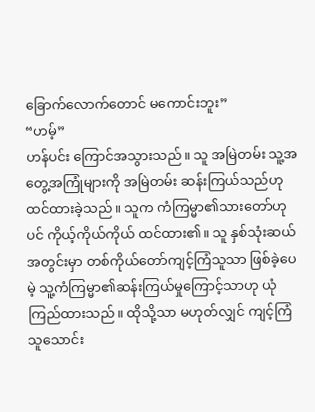ခြောက်လောက်တောင် မကောင်းဘူး”
“ဟမ့်”
ဟန်ပင်း ကြောင်အသွားသည်။ သူ အမြဲတမ်း သူ့အတွေ့အကြုံများကို အမြဲတမ်း ဆန်းကြယ်သည်ဟု ထင်ထားခဲ့သည်။ သူက ကံကြမ္မာ၏သားတော်ဟုပင် ကိုယ့်ကိုယ်ကိုယ် ထင်ထား၏။ သူ နှစ်သုံးဆယ်အတွင်းမှာ တစ်ကိုယ်တော်ကျင့်ကြံသူသာ ဖြစ်ခဲ့ပေမဲ့ သူ့ကံကြမ္မာ၏ဆန်းကြယ်မှုကြောင့်သာဟု ယုံကြည်ထားသည်။ ထိုသို့သာ မဟုတ်လျှင် ကျင့်ကြံသူသောင်း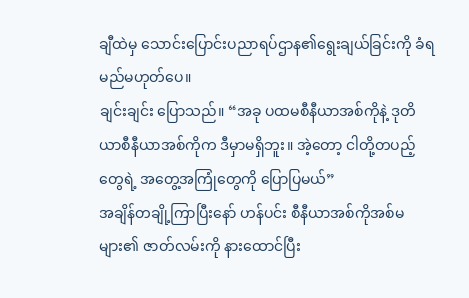ချီထဲမှ သောင်းပြောင်းပညာရပ်ဌာန၏ရွေးချယ်ခြင်းကို ခံရမည်မဟုတ်ပေ။
ချင်းချင်း ပြောသည်။ “အခု ပထမစီနီယာအစ်ကိုနဲ့ ဒုတိယာစီနီယာအစ်ကိုက ဒီမှာမရှိဘူး။ အဲ့တော့ ငါတို့တပည့်တွေရဲ့ အတွေ့အကြုံတွေကို ပြောပြမယ်”
အချိန်တချို့ကြာပြီးနော် ဟန်ပင်း စီနီယာအစ်ကိုအစ်မများ၏ ဇာတ်လမ်းကို နားထောင်ပြီး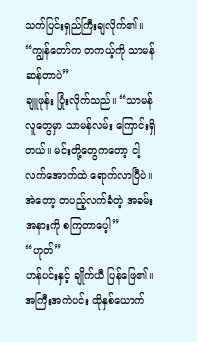သက်ပြင်းရှည်ကြီးချလိုက်၏။ “ကျွန်တော်က တကယ့်ကို သာမန်ဆန်တာပဲ”
ချူဖုန်း ပြုံးလိုက်သည်။ “သာမန်လူတွေမှာ သာမန်လမ်း ကြောင်းရှိတယ်။ မင်းတို့တွေကတော့ ငါ့လက်အောက်ထဲ ရောက်လာပြီပဲ။ အဲတော့ တပည့်လက်ခံတဲ့ အခမ်းအနားကို စကြတာပေ့ါ”
“ဟုတ်”
ဟန်ပင်းနှင့် ချိုက်ယီ ပြန်ဖြေ၏။
အကြီးအကဲပင်း ထိုနှစ်ယောက်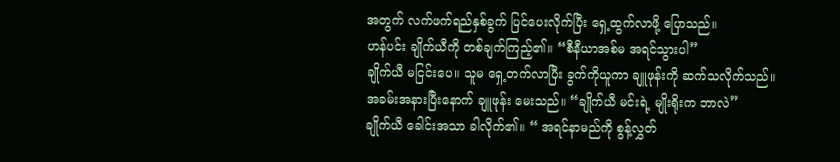အတွက် လက်ဖက်ရည်နှစ်ခွက် ပြင်ပေးလိုက်ပြီး ရှေ့ထွက်လာဖို့ ပြောသည်။
ဟန်ပင်း ချိုက်ယီကို တစ်ချက်ကြည့်၏။ “စီနီယာအစ်မ အရင်သွားပါ”
ချိုက်ယီ မငြင်းပေ။ သူမ ရှေ့တက်လာပြီး ခွက်ကိုယူကာ ချူဖုန်းကို ဆက်သလိုက်သည်။
အခမ်းအနားပြီးနောက် ချူဖုန်း မေးသည်။ “ချိုက်ယီ မင်းရဲ့ မျိုးရိုးက ဘာလဲ”
ချိုက်ယီ ခေါင်းအသာ ခါလိုက်၏။ “ အရင်နာမည်ကို စွန့်လွှတ်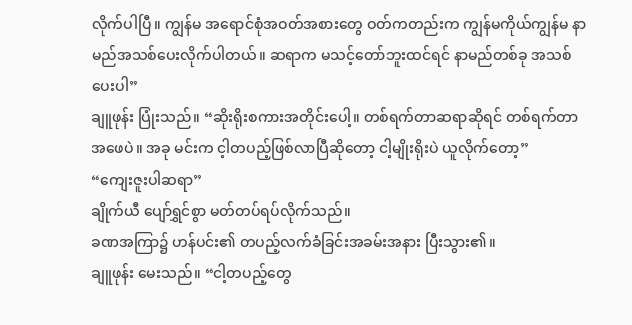လိုက်ပါပြီ။ ကျွန်မ အရောင်စုံအဝတ်အစားတွေ ဝတ်ကတည်းက ကျွန်မကိုယ်ကျွန်မ နာမည်အသစ်ပေးလိုက်ပါတယ်။ ဆရာက မသင့်တော်ဘူးထင်ရင် နာမည်တစ်ခု အသစ်ပေးပါ”
ချူဖုန်း ပြုံးသည်။ “ဆိုးရိုးစကားအတိုင်းပေါ့။ တစ်ရက်တာဆရာဆိုရင် တစ်ရက်တာအဖေပဲ။ အခု မင်းက င့ါတပည့်ဖြစ်လာပြီဆိုတော့ ငါ့မျိုးရိုးပဲ ယူလိုက်တော့”
“ကျေးဇူးပါဆရာ”
ချိုက်ယီ ပျော်ရွှင်စွာ မတ်တပ်ရပ်လိုက်သည်။
ခဏအကြာ၌ ဟန်ပင်း၏ တပည့်လက်ခံခြင်းအခမ်းအနား ပြီးသွား၏။
ချူဖုန်း မေးသည်။ “ငါ့တပည့်တွေ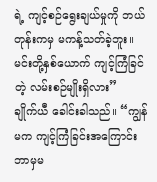ရဲ့ ကျင့်စဉ်ရွေးချယ်မှုကို ဘယ်တုန်းကမှ မကန့်သတ်ခဲ့ဘူး။ မင်းတို့နှစ်ယောက် ကျင့်ကြံခြင်တဲ့ လမ်းစဉ်မျိုးရှိလား”
ချိုက်ယီ ခေါင်းခါသည်။ “ကျွန်မက ကျင့်ကြံခြင်းအကြောင်း ဘာမှမ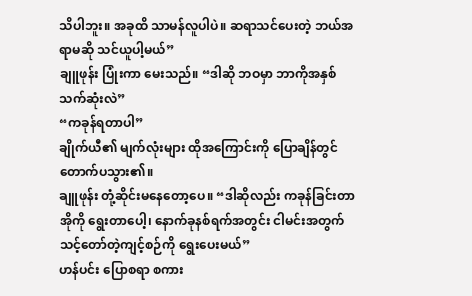သိပါဘူး။ အခုထိ သာမန်လူပါပဲ။ ဆရာသင်ပေးတဲ့ ဘယ်အရာမဆို သင်ယူပါ့မယ်”
ချူဖုန်း ပြုံးကာ မေးသည်။ “ဒါဆို ဘဝမှာ ဘာကိုအနှစ်သက်ဆုံးလဲ”
“ကခုန်ရတာပါ”
ချိုက်ယီ၏ မျက်လုံးများ ထိုအကြောင်းကို ပြောချိန်တွင် တောက်ပသွား၏။
ချူဖုန်း တုံ့ဆိုင်းမနေတော့ပေ။ “ဒါဆိုလည်း ကခုန်ခြင်းတာအိုကို ရွေးတာပေါ့၊ နောက်ခုနစ်ရက်အတွင်း ငါမင်းအတွက် သင့်တော်တဲ့ကျင့်စဉ်ကို ရွေးပေးမယ်”
ဟန်ပင်း ပြောစရာ စကား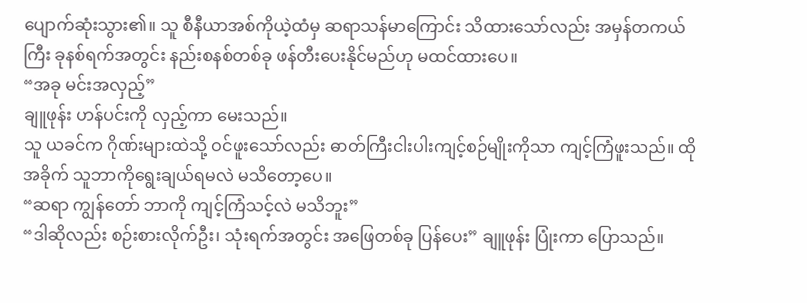ပျောက်ဆုံးသွား၏။ သူ စီနီယာအစ်ကိုယဲ့ထံမှ ဆရာသန်မာကြောင်း သိထားသော်လည်း အမှန်တကယ်ကြီး ခုနစ်ရက်အတွင်း နည်းစနစ်တစ်ခု ဖန်တီးပေးနိုင်မည်ဟု မထင်ထားပေ။
“အခု မင်းအလှည့်”
ချူဖုန်း ဟန်ပင်းကို လှည့်ကာ မေးသည်။
သူ ယခင်က ဂိုဏ်းများထဲသို့ ဝင်ဖူးသော်လည်း ဓာတ်ကြီးငါးပါးကျင့်စဉ်မျိုးကိုသာ ကျင့်ကြံဖူးသည်။ ထိုအခိုက် သူဘာကိုရွေးချယ်ရမလဲ မသိတော့ပေ။
“ဆရာ ကျွန်တော် ဘာကို ကျင့်ကြံသင့်လဲ မသိဘူး”
“ဒါဆိုလည်း စဉ်းစားလိုက်ဦး၊ သုံးရက်အတွင်း အဖြေတစ်ခု ပြန်ပေး” ချူဖုန်း ပြုံးကာ ပြောသည်။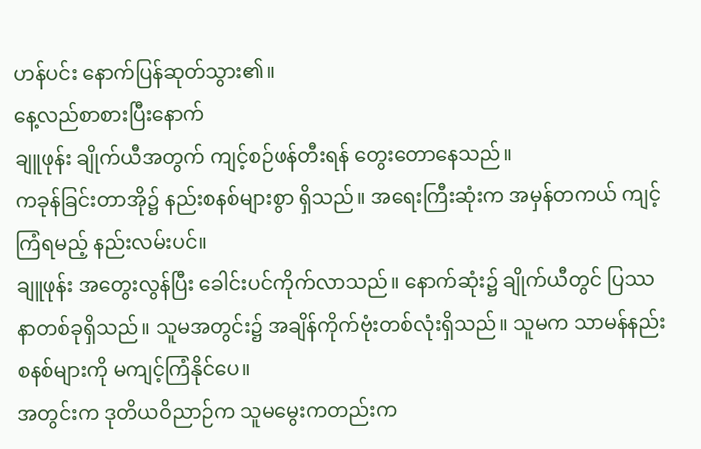ဟန်ပင်း နောက်ပြန်ဆုတ်သွား၏။
နေ့လည်စာစားပြီးနောက်
ချူဖုန်း ချိုက်ယီအတွက် ကျင့်စဉ်ဖန်တီးရန် တွေးတောနေသည်။
ကခုန်ခြင်းတာအို၌ နည်းစနစ်များစွာ ရှိသည်။ အရေးကြီးဆုံးက အမှန်တကယ် ကျင့်ကြံရမည့် နည်းလမ်းပင်။
ချူဖုန်း အတွေးလွန်ပြီး ခေါင်းပင်ကိုက်လာသည်။ နောက်ဆုံး၌ ချိုက်ယီတွင် ပြဿနာတစ်ခုရှိသည်။ သူမအတွင်း၌ အချိန်ကိုက်ဗုံးတစ်လုံးရှိသည်။ သူမက သာမန်နည်းစနစ်များကို မကျင့်ကြံနိုင်ပေ။
အတွင်းက ဒုတိယဝိညာဉ်က သူမမွေးကတည်းက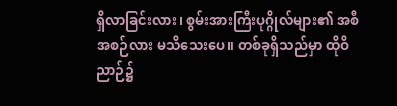ရှိလာခြင်းလား၊ စွမ်းအားကြီးပုဂ္ဂိုလ်များ၏ အစီအစဉ်လား မသိသေးပေ။ တစ်ခုရှိသည်မှာ ထိုဝိညာဉ်၌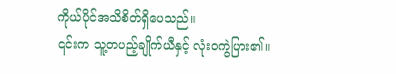ကိုယ်ပိုင်အသိစိတ်ရှိပေသည်။
၎င်းက သူ့တပည့်ချိုက်ယီနှင့် လုံးဝကွဲပြား၏။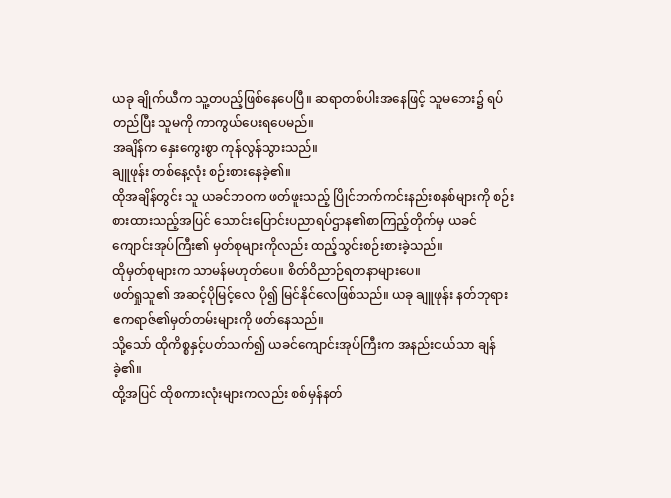ယခု ချိုက်ယီက သူ့တပည့်ဖြစ်နေပေပြီ။ ဆရာတစ်ပါးအနေဖြင့် သူမဘေး၌ ရပ်တည်ပြီး သူမကို ကာကွယ်ပေးရပေမည်။
အချိန်က နှေးကွေးစွာ ကုန်လွန်သွားသည်။
ချူဖုန်း တစ်နေ့လုံး စဉ်းစားနေခဲ့၏။
ထိုအချိန်တွင်း သူ ယခင်ဘဝက ဖတ်ဖူးသည့် ပြိုင်ဘက်ကင်းနည်းစနစ်များကို စဉ်းစားထားသည့်အပြင် သောင်းပြောင်းပညာရပ်ဌာန၏စာကြည့်တိုက်မှ ယခင်ကျောင်းအုပ်ကြီး၏ မှတ်စုများကိုလည်း ထည့်သွင်းစဉ်းစားခဲ့သည်။
ထိုမှတ်စုများက သာမန်မဟုတ်ပေ။ စိတ်ဝိညာဉ်ရတနာများပေ။
ဖတ်ရှုသူ၏ အဆင့်ပိုမြင့်လေ ပို၍ မြင်နိုင်လေဖြစ်သည်။ ယခု ချူဖုန်း နတ်ဘုရားဧကရာဇ်၏မှတ်တမ်းများကို ဖတ်နေသည်။
သို့သော် ထိုကိစ္စနှင့်ပတ်သက်၍ ယခင်ကျောင်းအုပ်ကြီးက အနည်းငယ်သာ ချန်ခဲ့၏။
ထို့အပြင် ထိုစကားလုံးများကလည်း စစ်မှန်နတ်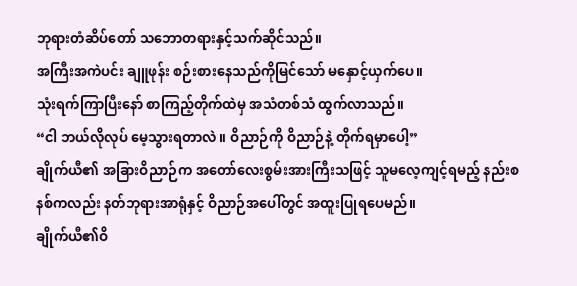ဘုရားတံဆိပ်တော် သဘောတရားနှင့်သက်ဆိုင်သည်။
အကြီးအကဲပင်း ချူဖုန်း စဉ်းစားနေသည်ကိုမြင်သော် မနှောင့်ယှက်ပေ။
သုံးရက်ကြာပြီးနော် စာကြည့်တိုက်ထဲမှ အသံတစ်သံ ထွက်လာသည်။
“ငါ ဘယ်လိုလုပ် မေ့သွားရတာလဲ။ ဝိညာဉ်ကို ဝိညာဉ်နဲ့ တိုက်ရမှာပေါ့”
ချိုက်ယီ၏ အခြားဝိညာဉ်က အတော်လေးစွမ်းအားကြီးသဖြင့် သူမလေ့ကျင့်ရမည့် နည်းစနစ်ကလည်း နတ်ဘုရားအာရုံနှင့် ဝိညာဉ်အပေါ်တွင် အထူးပြုရပေမည်။
ချိုက်ယီ၏ဝိ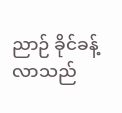ညာဉ် ခိုင်ခန့်လာသည်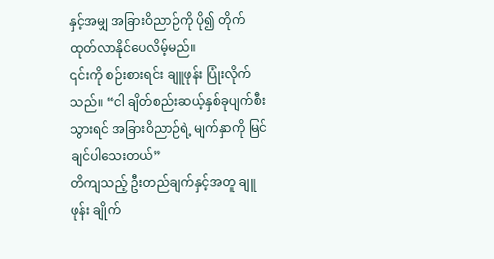နှင့်အမျှ အခြားဝိညာဉ်ကို ပို၍ တိုက်ထုတ်လာနိုင်ပေလိမ့်မည်။
၎င်းကို စဉ်းစားရင်း ချူဖုန်း ပြုံးလိုက်သည်။ “ငါ ချိတ်စည်းဆယ့်နှစ်ခုပျက်စီးသွားရင် အခြားဝိညာဉ်ရဲ့ မျက်နှာကို မြင်ချင်ပါသေးတယ်”
တိကျသည့် ဦးတည်ချက်နှင့်အတူ ချူဖုန်း ချိုက်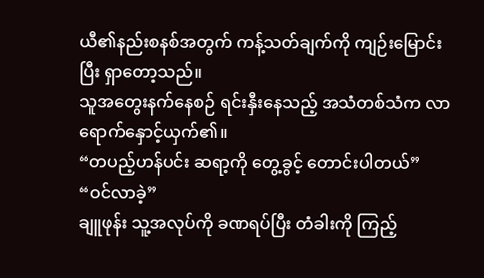ယီ၏နည်းစနစ်အတွက် ကန့်သတ်ချက်ကို ကျဉ်းမြောင်းပြီး ရှာတော့သည်။
သူအတွေးနက်နေစဉ် ရင်းနှီးနေသည့် အသံတစ်သံက လာရောက်နှောင့်ယှက်၏။
“တပည့်ဟန်ပင်း ဆရာ့ကို တွေ့ခွင့် တောင်းပါတယ်”
“ဝင်လာခဲ့”
ချူဖုန်း သူ့အလုပ်ကို ခဏရပ်ပြီး တံခါးကို ကြည့်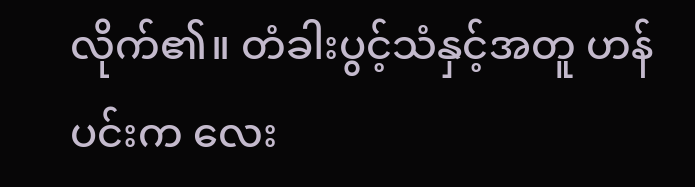လိုက်၏။ တံခါးပွင့်သံနှင့်အတူ ဟန်ပင်းက လေး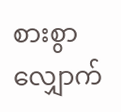စားစွာ လျှောက်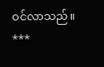ဝင်လာသည်။
***